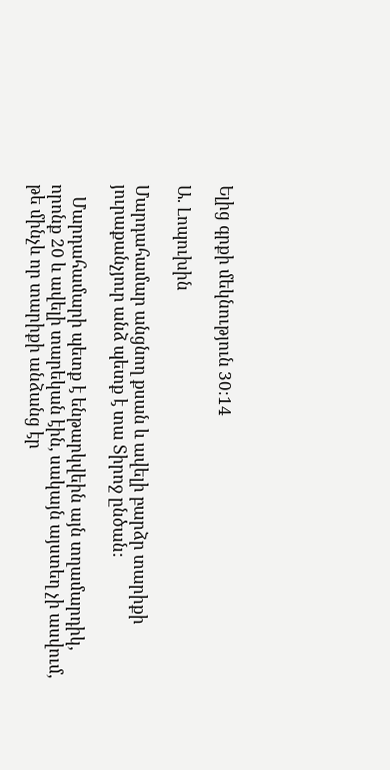Ելից գրքի մեկնություն 30։14

Ա. Լոպուխին

Մարդահամար անցնող քսան և ավելի բարձր տարիքի յուրաքանչյուր անձ պետք է տա Տիրոջ ընծան:

   Մարդահամարի պետք է ենթարկվեին այն տղամարդիկ, որոնք 20 և ավելի տարեկան էին, սակայն այստեղ չի ասվում, թե մինչև որ տարիքի անձանց էր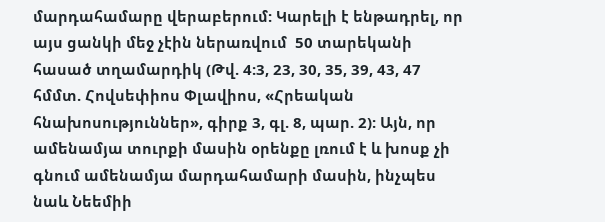մարդահամարը վերաբերում: Կարելի է ենթադրել, որ այս ցանկի մեջ չէին ներառվում  50 տարեկանի հասած տղամարդիկ (Թվ. 4:3, 23, 30, 35, 39, 43, 47 հմմտ. Հովսեփիոս Փլավիոս, «Հրեական հնախոսություններ», գիրք 3, գլ. 8, պար. 2): Այն, որ ամենամյա տուրքի մասին օրենքը լռում է և խոսք չի գնում ամենամյա մարդահամարի մասին, ինչպես նաև Նեեմիի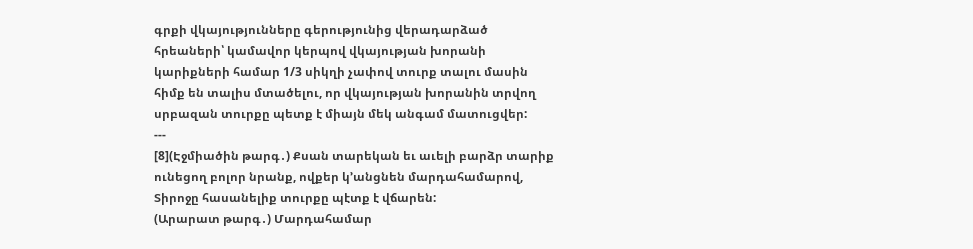գրքի վկայությունները գերությունից վերադարձած հրեաների՝ կամավոր կերպով վկայության խորանի կարիքների համար 1/3 սիկղի չափով տուրք տալու մասին հիմք են տալիս մտածելու, որ վկայության խորանին տրվող սրբազան տուրքը պետք է միայն մեկ անգամ մատուցվեր:
---
[8](Էջմիածին թարգ․) Քսան տարեկան եւ աւելի բարձր տարիք ունեցող բոլոր նրանք, ովքեր կ՚անցնեն մարդահամարով, Տիրոջը հասանելիք տուրքը պէտք է վճարեն:
(Արարատ թարգ․) Մարդահամար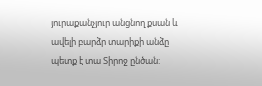յուրաքանչյուր անցնող քսան և ավելի բարձր տարիքի անձը պետք է տա Տիրոջ ընծան: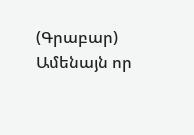(Գրաբար) Ամենայն որ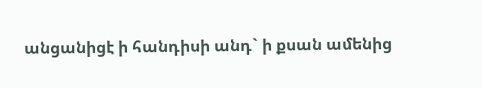անցանիցէ ի հանդիսի անդ` ի քսան ամենից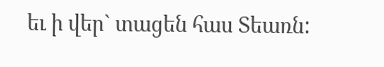եւ ի վեր` տացեն հաս Տեառն: